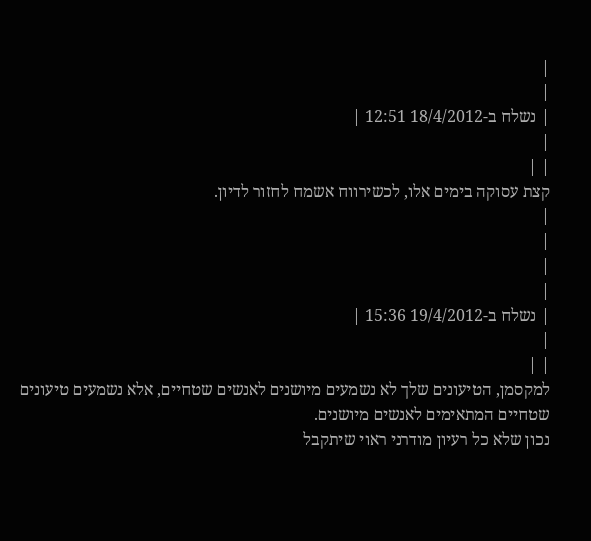|
|
| נשלח ב-18/4/2012 12:51 |
|
| |
קצת עסוקה בימים אלו, לכשירווח אשמח לחזור לדיון.
|
|
|
|
| נשלח ב-19/4/2012 15:36 |
|
| |
למקסמן, הטיעונים שלך לא נשמעים מיושנים לאנשים שטחיים, אלא נשמעים טיעונים שטחיים המתאימים לאנשים מיושנים.
נכון שלא כל רעיון מודרני ראוי שיתקבל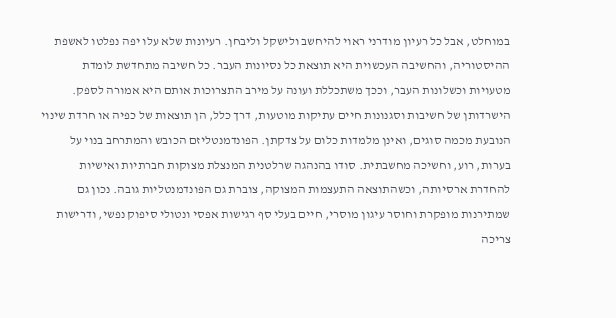במוחלט, אבל כל רעיון מודרני ראוי להיחשב ולישקל וליבחן. רעיונות שלא עלו יפה נפלטו לאשפת ההיסטוריה, והחשיבה העכשוית היא תוצאת כל נסיונות העבר. כל חשיבה מתחדשת לומדת מטעויות וכשלונות העבר, וככך משתכללת ועונה על מירב התצרוכות אותם היא אמורה לספק. הישרדותן של חשיבות וסגנונות חיים עתיקות מוטעות, דרך כלל, הן תוצאות של כפיה או חרדת שינוי הנובעת מכמה סוגים, ואינן מלמדות כלום על צדקתן. הפונדמנטליזם הכובש והמתרחב בנוי על בערות, רוע, וחשיכה מחשבתית. סודו בהנהגה שרלטנית המנצלת מצוקות חברתיות ואישיות להחדרת ארסיותה, וכשהתוצאה התעצמות המצוקה, צוברת גם הפונדמנטליות גובה. נכון גם שמתירנות מופקרת וחוסר עיגון מוסרי, חיים בעלי סף רגישות אפסי ונטולי סיפוק נפשי, ודרישות צריכה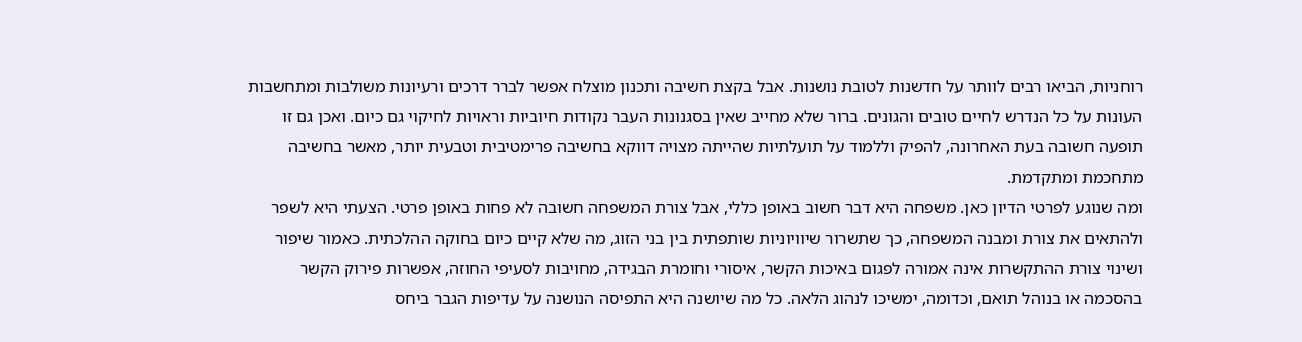רוחניות, הביאו רבים לוותר על חדשנות לטובת נושנות. אבל בקצת חשיבה ותכנון מוצלח אפשר לברר דרכים ורעיונות משולבות ומתחשבות העונות על כל הנדרש לחיים טובים והגונים. ברור שלא מחייב שאין בסגנונות העבר נקודות חיוביות וראויות לחיקוי גם כיום. ואכן גם זו תופעה חשובה בעת האחרונה, להפיק וללמוד על תועלתיות שהייתה מצויה דווקא בחשיבה פרימטיבית וטבעית יותר, מאשר בחשיבה מתחכמת ומתקדמת.
ומה שנוגע לפרטי הדיון כאן. משפחה היא דבר חשוב באופן כללי, אבל צורת המשפחה חשובה לא פחות באופן פרטי. הצעתי היא לשפר ולהתאים את צורת ומבנה המשפחה, כך שתשרור שיוויוניות שותפתית בין בני הזוג, מה שלא קיים כיום בחוקה ההלכתית. כאמור שיפור ושינוי צורת ההתקשרות אינה אמורה לפגום באיכות הקשר, איסורי וחומרת הבגידה, מחויבות לסעיפי החוזה, אפשרות פירוק הקשר בהסכמה או בנוהל תואם, וכדומה, ימשיכו לנהוג הלאה. כל מה שיושנה היא התפיסה הנושנה על עדיפות הגבר ביחס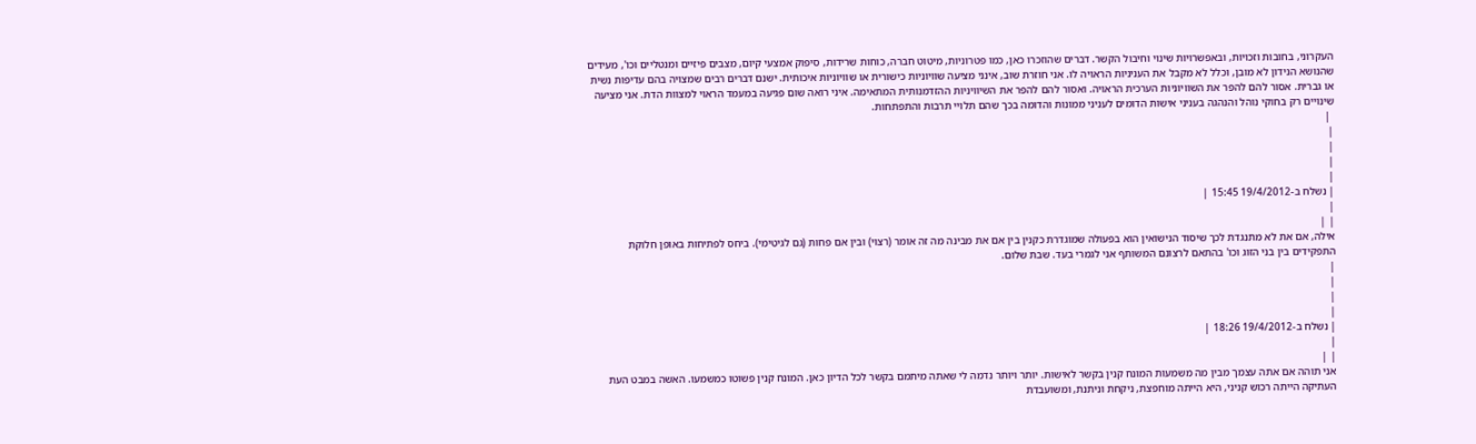העקרוני, בחובות וזכויות, ובאפשרויות שינוי וחיבול הקשר. דברים שהוזכרו כאן, כמו פטרוניות, מיטוט חברה, כוחות שרידות, סיפוק אמצעי קיום, מצבים פיזיים ומנטליים וכו', מעידים שהנושא הנידון לא מובן, וכלל לא מקבל את העניניות הראויה לו. אני חוזרת שוב, אינני מציעה שוויוניות כישורית או שוויוניות איכותית. ישנם דברים רבים שמצויה בהם עדיפות נשית או גברית. אסור להם להפר את השוויוניות הערכית הראויה. ואסור להם להפר את השיוויניות ההזדמנותית המתאימה. איני רואה שום פגיעה במעמד הראוי למצוות הדת. אני מציעה שינויים רק בחוקי נוהל והנהגה בעניני אישות הדומים לעניני ממונות והדומה בכך שהם תלויי תרבות והתפתחות.
 |
|
|
|
|
| נשלח ב-19/4/2012 15:45 |
|
| |
אילה, אם את לא מתנגדת לכך שיסוד הנישואין הוא בפעולה שמוגדרת כקנין בין אם את מבינה מה זה אומר (רצוי) ובין אם פחות (גם לגיטימי). ביחס לפתיחות באופן חלוקת התפקידים בין בני הזוג וכו' בהתאם לרצונם המשותף אני לגמרי בעד. שבת שלום.
|
|
|
|
| נשלח ב-19/4/2012 18:26 |
|
| |
אני תוהה אם אתה עצמך מבין מה משמעות המונח קנין בקשר לאישות. יותר ויותר נדמה לי שאתה מיתמם בקשר לכל הדיון כאן. המונח קנין פשוטו כמשמעו. האשה במבט העת העתיקה הייתה רכוש קניני, היא הייתה מוחפצת, ניקחת וניתנת, ומשועבדת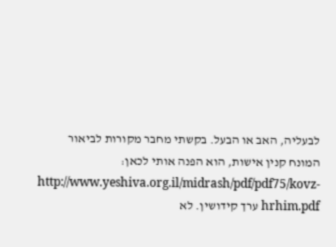לבעליה, האב או הבעל. בקשתי מחבר מקורות לביאור המונח קנין אישות, הוא הפנה אותי לכאן: http://www.yeshiva.org.il/midrash/pdf/pdf75/kovz-hrhim.pdf ערך קידושין. לא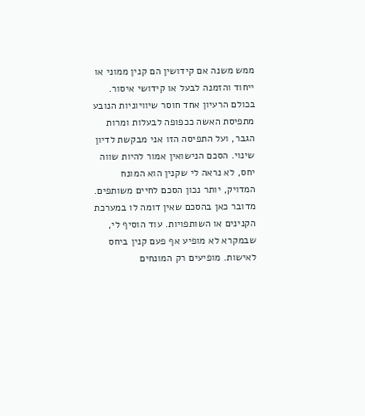ממש משנה אם קידושין הם קנין ממוני או ייחוד והזמנה לבעל או קידושי איסור. בכולם הרעיון אחד חוסר שיוויוניות הנובע מתפיסת האשה ככפופה לבעלות ומרות הגבר, ועל התפיסה הזו אני מבקשת לדיון שינוי. הסכם הנישואין אמור להיות שווה יחס, לא נראה לי שקנין הוא המונח המדויק, יותר נכון הסכם לחיים משותפים. מדובר כאן בהסכם שאין דומה לו במערכת הקנינים או השותפויות. עוד הוסיף לי, שבמקרא לא מופיע אף פעם קנין ביחס לאישות. מופיעים רק המונחים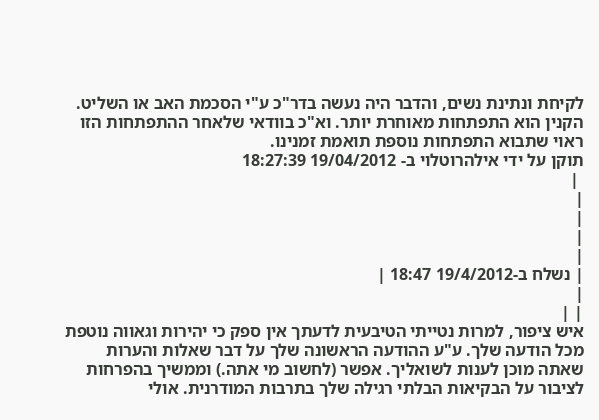לקיחת ונתינת נשים, והדבר היה נעשה בדר"כ ע"י הסכמת האב או השליט. הקנין הוא התפתחות מאוחרת יותר. וא"כ בוודאי שלאחר ההתפתחות הזו ראוי שתבוא התפתחות נוספת תואמת זמנינו.
תוקן על ידי אילהרוטלוי ב- 19/04/2012 18:27:39
 |
|
|
|
|
| נשלח ב-19/4/2012 18:47 |
|
| |
איש ציפור, למרות נטייתי הטיבעית לדעתך אין ספק כי יהירות וגאווה נוטפת מכל הודעה שלך. ע"ע ההודעה הראשונה שלך על דבר שאלות והערות שאתה מוכן לענות לשואליך. אפשר (לחשוב מי אתה.) וממשיך בהפרחות לציבור על הבקיאות הבלתי רגילה שלך בתרבות המודרנית. אולי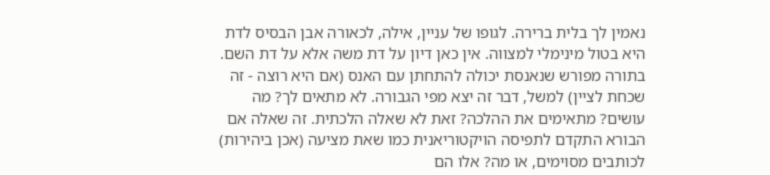נאמין לך בלית ברירה. לגופו של עניין, אילה, לכאורה אבן הבסיס לדת היא בטול מינימלי למצווה. אין כאן דיון על דת משה אלא על דת השם. בתורה מפורש שנאנסת יכולה להתחתן עם האנס (אם היא רוצה - זה שכחת לציין) למשל, דבר זה יצא מפי הגבורה. לא מתאים לך? מה עושים? מתאימים את ההלכה? זאת לא שאלה הלכתית. זה שאלה אם הבורא התקדם לתפיסה הויקטוריאנית כמו שאת מציעה (אכן ביהירות) לכותבים מסוימים, או מה? אלו הם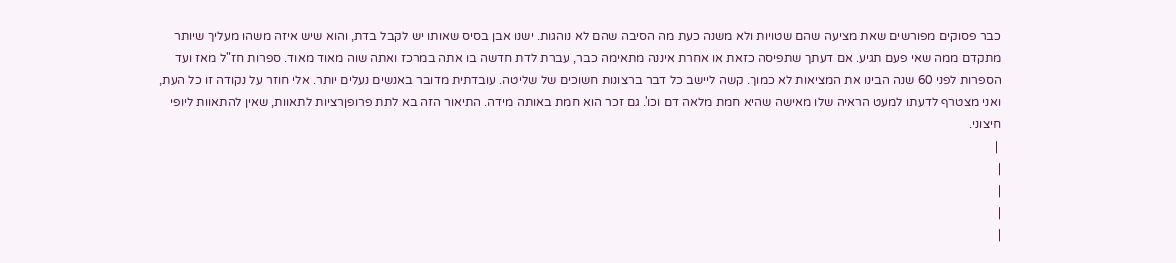כבר פסוקים מפורשים שאת מציעה שהם שטויות ולא משנה כעת מה הסיבה שהם לא נוהגות. ישנו אבן בסיס שאותו יש לקבל בדת, והוא שיש איזה משהו מעליך שיותר מתקדם ממה שאי פעם תגיע. אם דעתך שתפיסה כזאת או אחרת איננה מתאימה כבר, עברת לדת חדשה בו אתה במרכז ואתה שוה מאוד מאוד. ספרות חז"ל מאז ועד הספרות לפני 60 שנה הבינו את המציאות לא כמוך. קשה ליישב כל דבר ברצונות חשוכים של שליטה. עובדתית מדובר באנשים נעלים יותר. אלי חוזר על נקודה זו כל העת, ואני מצטרף לדעתו למעט הראיה שלו מאישה שהיא חמת מלאה דם וכו'. גם זכר הוא חמת באותה מידה. התיאור הזה בא לתת פרופןרציות לתאוות, שאין להתאוות ליופי חיצוני.
 |
|
|
|
|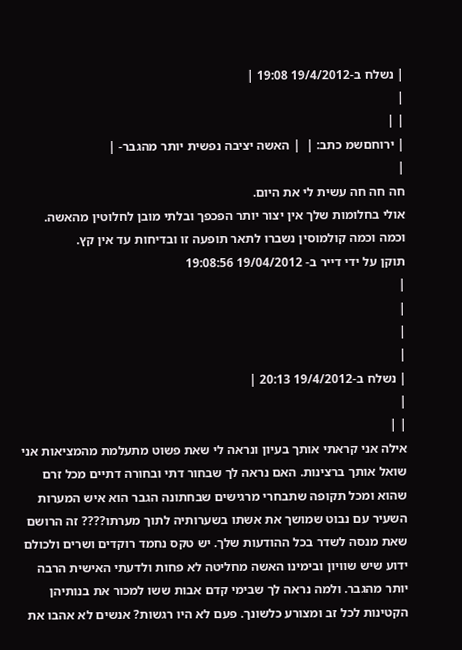| נשלח ב-19/4/2012 19:08 |
|
| |
| ירוחםשמ כתב: |  | האשה יציבה נפשית יותר מהגבר- |
|
חה חה חה עשית לי את היום.
אולי בחלומות שלך אין יצור יותר הפכפך ובלתי מובן לחלוטין מהאשה.
וכמה וכמה קולמוסין נשברו לתאר תופעה זו ובדיחות עד אין קץ.
תוקן על ידי דייר ב- 19/04/2012 19:08:56
|
|
|
|
| נשלח ב-19/4/2012 20:13 |
|
| |
אילה אני קראתי אותך בעיון ונראה לי שאת פשוט מתעלמת מהמציאות אני שואל אותך ברצינות. האם נראה לך שבחור דתי ובחורה דתיים מכל זרם שהוא ומכל תקופה שתבחרי מרגישים שבחתונה הגבר הוא איש המערות השעיר עם נבוט שמושך את אשתו בשערותיה לתוך מערתו???? זה הרושם שאת מנסה לשדר בכל ההודעות שלך. יש טקס נחמד רוקדים ושרים ולכולם ידוע שיש שוויון ובימינו האשה מחליטה לא פחות ולדעתי האישית הרבה יותר מהגבר. ולמה נראה לך שבימי קדם אבות ששו למכור את בנותיהן הקטינות לכל זב ומצורע כלשונך. פעם לא היו רגשות? אנשים לא אהבו את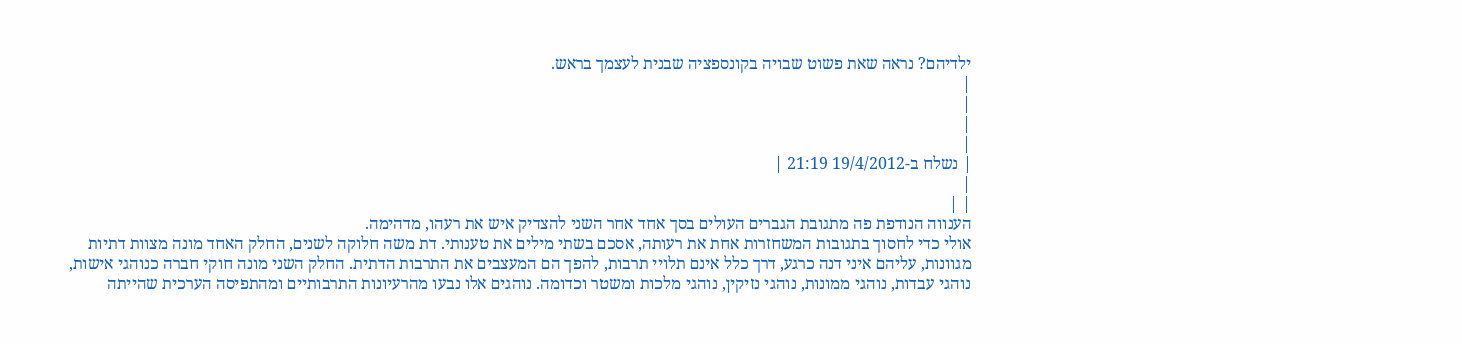ילדיהם? נראה שאת פשוט שבויה בקונספציה שבנית לעצמך בראש.
|
|
|
|
| נשלח ב-19/4/2012 21:19 |
|
| |
הענווה הנודפת פה מתגובת הגברים העולים בסך אחד אחר השני להצדיק איש את רעהו, מדהימה.
אולי כדי לחסוך בתגובות המשחזרות אחת את רעותה, אסכם בשתי מילים את טענותי. דת משה חלוקה לשנים, החלק האחד מונה מצוות דתיות מגוונות, עליהם איני דנה כרגע, דרך כלל אינם תלויי תרבות, להפך הם המעצבים את התרבות הדתית. החלק השני מונה חוקי חברה כנוהגי אישות, נוהגי עבדות, נוהגי ממונות, נוהגי נזיקין, נוהגי מלכות ומשטר וכדומה. נוהגים אלו נבעו מהרעיונות התרבותיים ומהתפיסה הערכית שהייתה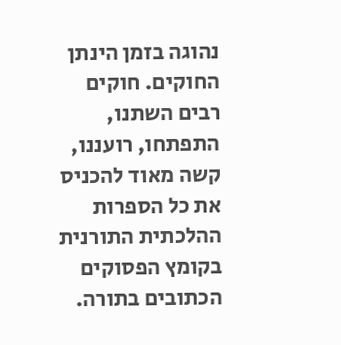נהוגה בזמן הינתן החוקים. חוקים רבים השתנו, התפתחו, רועננו, קשה מאוד להכניס את כל הספרות ההלכתית התורנית בקומץ הפסוקים הכתובים בתורה.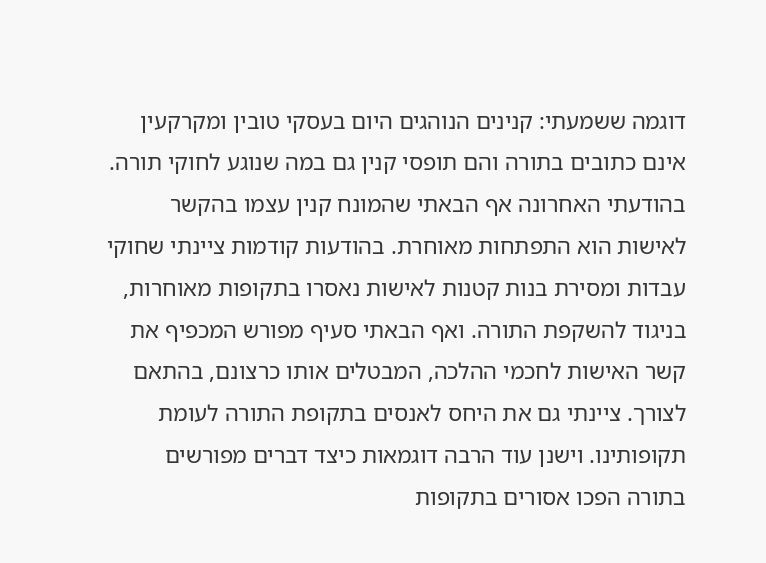דוגמה ששמעתי: קנינים הנוהגים היום בעסקי טובין ומקרקעין אינם כתובים בתורה והם תופסי קנין גם במה שנוגע לחוקי תורה. בהודעתי האחרונה אף הבאתי שהמונח קנין עצמו בהקשר לאישות הוא התפתחות מאוחרת. בהודעות קודמות ציינתי שחוקי עבדות ומסירת בנות קטנות לאישות נאסרו בתקופות מאוחרות, בניגוד להשקפת התורה. ואף הבאתי סעיף מפורש המכפיף את קשר האישות לחכמי ההלכה, המבטלים אותו כרצונם, בהתאם לצורך. ציינתי גם את היחס לאנסים בתקופת התורה לעומת תקופותינו. וישנן עוד הרבה דוגמאות כיצד דברים מפורשים בתורה הפכו אסורים בתקופות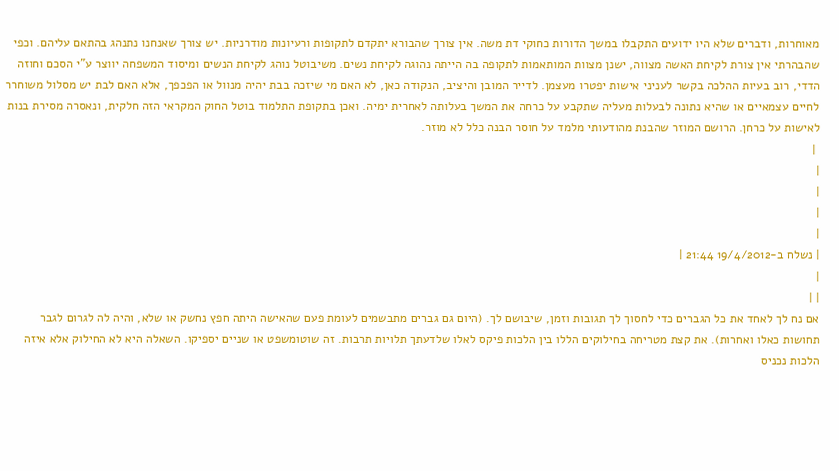מאוחרות, ודברים שלא היו ידועים התקבלו במשך הדורות כחוקי דת משה. אין צורך שהבורא יתקדם לתקופות ורעיונות מודרניות. יש צורך שאנחנו נתנהג בהתאם עליהם. וכפי שהבהרתי אין צורת לקיחת האשה מצווה, ישנן מצוות המותאמות לתקופה בה הייתה נהוגה לקיחת נשים. משיבוטל נוהג לקיחת הנשים ומיסוד המשפחה יווצר ע"י הסכם וחוזה הדדי, רוב בעיות ההלכה בקשר לעניני אישות יפטרו מעצמן. לדייר המובן והיציב, הנקודה כאן, לא האם מי שיזכה בבת יהיה מנוול או הפכפך, אלא האם לבת יש מסלול משוחרר לחיים עצמאיים או שהיא נתונה לבעלות מעליה שתקבע על כרחה את המשך בעלותה לאחרית ימיה. ואכן בתקופת התלמוד בוטל החוק המקראי הזה חלקית, ונאסרה מסירת בנות לאישות על כרחן. הרושם המוזר שהבנת מהודעותי מלמד על חוסר הבנה כלל לא מוזר.
 |
|
|
|
|
| נשלח ב-19/4/2012 21:44 |
|
| |
אם נח לך לאחד את כל הגברים כדי לחסוך לך תגובות וזמן, שיבושם לך. (היום גם גברים מתבשמים לעומת פעם שהאישה היתה חפץ נחשק או שלא, והיה לה לגרום לגבר תחושות כאלו ואחרות). את קצת מטריחה בחילוקים הללו בין הלכות פיקס לאלו שלדעתך תלויות תרבות. זה שוטומשפט או שניים יספיקו. השאלה היא לא החילוק אלא איזה הלכות נכניס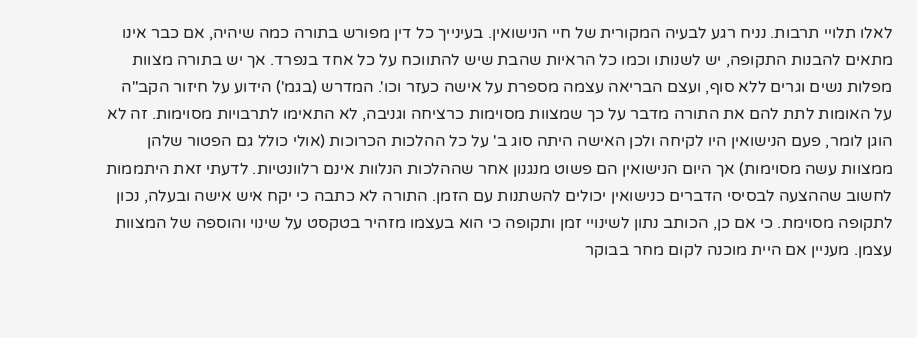לאלו תלויי תרבות. נניח רגע לבעיה המקורית של חיי הנישואין. בעינייך כל דין מפורש בתורה כמה שיהיה, אם כבר אינו מתאים להבנות התקופה, יש לשנותו וכמו כל הראיות שהבת שיש להתווכח על כל אחד בנפרד. אך יש בתורה מצוות מפלות נשים וגרים ללא סוף, ועצם הבריאה עצמה מספרת על אישה כעזר וכו'. המדרש (בגמ') הידוע על חיזור הקב"ה על האומות לתת להם את התורה מדבר על כך שמצוות מסוימות כרציחה וגניבה, לא התאימו לתרבויות מסוימות. זה לא הוגן לומר, פעם הנישואין היו לקיחה ולכן האישה היתה סוג ב' על כל ההלכות הכרוכות (אולי כולל גם הפטור שלהן ממצוות עשה מסוימות) אך היום הנישואין הם פשוט מנגנון אחר שההלכות הנלוות אינם רלוונטיות. לדעתי זאת היתממות לחשוב שההצעה לבסיסי הדברים כנישואין יכולים להשתנות עם הזמן. התורה לא כתבה כי יקח איש אישה ובעלה, נכון לתקופה מסוימת. כי אם כן, הכותב נתון לשינויי זמן ותקופה כי הוא בעצמו מזהיר בטקסט על שינוי והוספה של המצוות עצמן. מעניין אם היית מוכנה לקום מחר בבוקר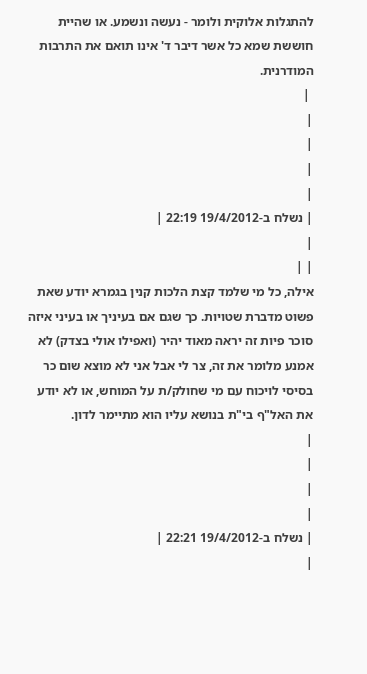להתגלות אלוקית ולומר - נעשה ונשמע. או שהיית חוששת שמא כל אשר דיבר ד' אינו תואם את התרבות המודרנית.
 |
|
|
|
|
| נשלח ב-19/4/2012 22:19 |
|
| |
אילה, כל מי שלמד קצת הלכות קנין בגמרא יודע שאת פשוט מדברת שטויות. כך שגם אם בעיניך או בעיני איזה סוכר פיות זה יראה מאוד יהיר (ואפילו אולי בצדק) לא אמנע מלומר את זה, צר לי אבל אני לא מוצא שום כר בסיסי לויכוח עם מי שחולק/ת על המוחש, או לא יודע את האל"ף בי"ת בנושא עליו הוא מתיימר לדון.
|
|
|
|
| נשלח ב-19/4/2012 22:21 |
|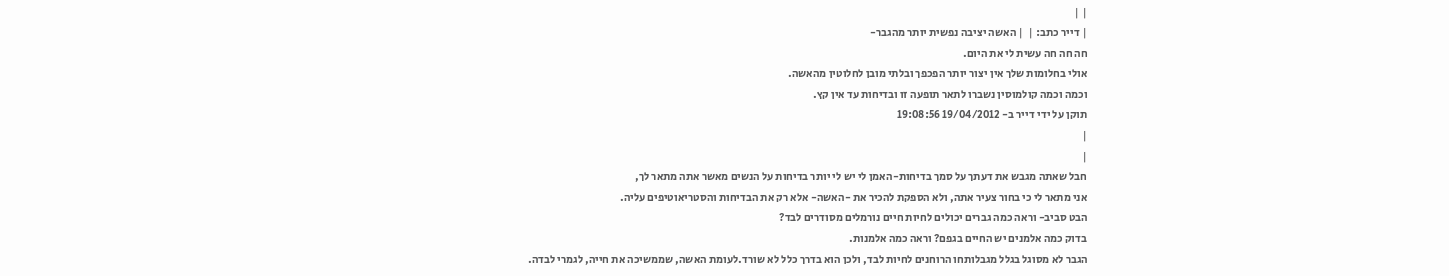| |
| דייר כתב: |  | האשה יציבה נפשית יותר מהגבר-
חה חה חה עשית לי את היום.
אולי בחלומות שלך אין יצור יותר הפכפך ובלתי מובן לחלוטין מהאשה.
וכמה וכמה קולמוסין נשברו לתאר תופעה זו ובדיחות עד אין קץ.
תוקן על ידי דייר ב- 19/04/2012 19:08:56
|
|
חבל שאתה מגבש את דעתך על סמך בדיחות-האמן לי יש לי יותר בדיחות על הנשים מאשר אתה מתאר לך,
אני מתאר לי כי בחור צעיר אתה, ולא הספקת להכיר את -האשה- אלא רק את הבדיחות והסטריאוטיפים עליה.
הבט סביב- וראה כמה גברים יכולים לחיות חיים נורמלים מסודרים לבד?
בדוק כמה אלמנים יש החיים בגפם? וראה כמה אלמנות.
הגבר לא מסוגל בגלל מגבלותחו הרוחנים לחיות לבד, ולכן הוא בדרך כלל לא שורד.לעומת האשה, שממשיכה את חייה, לגמרי לבדה.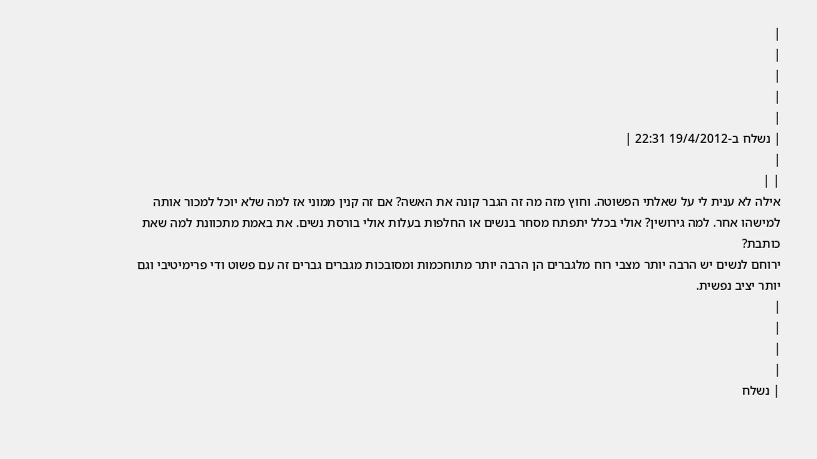|
|
|
|
|
| נשלח ב-19/4/2012 22:31 |
|
| |
אילה לא ענית לי על שאלתי הפשוטה. וחוץ מזה מה זה הגבר קונה את האשה? אם זה קנין ממוני אז למה שלא יוכל למכור אותה למישהו אחר. למה גירושין? אולי בכלל יתפתח מסחר בנשים או החלפות בעלות אולי בורסת נשים. את באמת מתכוונת למה שאת כותבת?
ירוחם לנשים יש הרבה יותר מצבי רוח מלגברים הן הרבה יותר מתוחכמות ומסובכות מגברים גברים זה עם פשוט ודי פרימיטיבי וגם יותר יציב נפשית.
|
|
|
|
| נשלח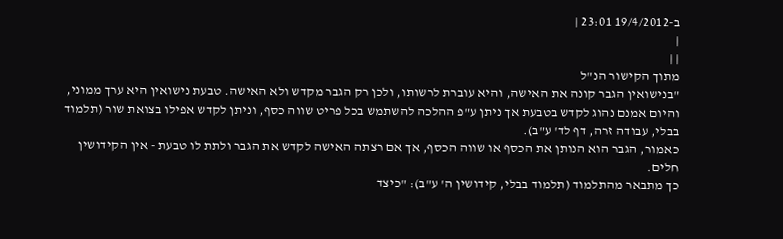ב-19/4/2012 23:01 |
|
| |
מתוך הקישור הנ"ל
"בנישואין הגבר קונה את האישה, והיא עוברת לרשותו, ולכן רק הגבר מקדש ולא האישה. טבעת נישואין היא ערך ממוני, והיום אמנם נהוג לקדש בטבעת אך ניתן ע"פ ההלכה להשתמש בכל פריט שווה כסף, וניתן לקדש אפילו בצואת שור (תלמוד בבלי, עבודה זרה, דף לד' ע"ב).
כאמור, הגבר הוא הנותן את הכסף או שווה הכסף, אך אם רצתה האישה לקדש את הגבר ולתת לו טבעת - אין הקידושין חלים.
כך מתבאר מהתלמוד (תלמוד בבלי, קידושין ה' ע"ב): "כיצד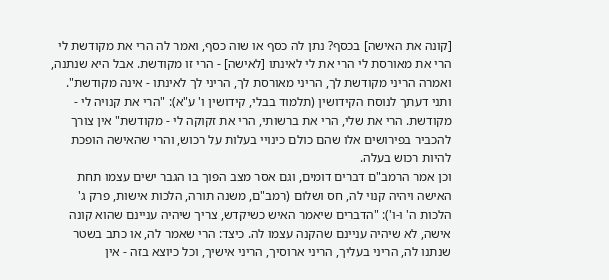[קונה את האישה] בכסף? נתן לה כסף או שוה כסף, ואמר לה הרי את מקודשת לי הרי את מאורסת לי הרי את לי לאינתו [לאישה] - הרי זו מקודשת. אבל היא שנתנה, ואמרה הריני מקודשת לך, הריני מאורסת לך, הריני לך לאינתו - אינה מקודשת".
ותני דעתך לנוסח הקידושין (תלמוד בבלי, קידושין ו' ע"א): "הרי את קנויה לי - מקודשת. הרי את שלי, הרי את ברשותי, הרי את זקוקה לי - מקודשת" אין צורך להכביר בפירושים אלו שהם כולם כינויי בעלות על רכוש, והרי שהאישה הופכת להיות רכוש בעלה.
וכן אמר הרמב"ם דברים דומים, וגם אסר מצב הפוך בו הגבר ישים עצמו תחת האישה ויהיה קנוי לה, חס ושלום (רמב"ם, משנה תורה, הלכות אישות, פרק ג' הלכות ה' ו-ו'): "הדברים שיאמר האיש כשיקדש, צריך שיהיה עניינם שהוא קונה אישה, לא שיהיה עניינם שהקנה עצמו לה. כיצד: הרי שאמר לה, או כתב בשטר שנתנו לה, הריני בעליך, הריני ארוסיך, הריני אישיך, וכל כיוצא בזה - אין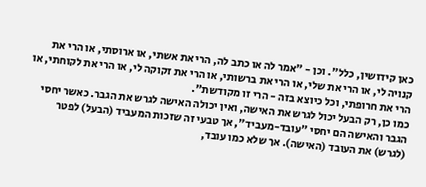כאן קידושין, כלל". וכן - "אמר לה או כתב לה, הרי את אשתי, או ארוסתי, או הרי את קנויה לי, או הרי את שלי, או הרי את ברשותי, או הרי את זקוקה לי, או הרי את לקוחתי, או הרי את חרופתי, וכל כיוצא בזה - הרי זו מקודשת".
כמו כן, רק הבעל יכול לגרש את האישה, ואין יכולה האישה לגרש את הגבר. כאשר יחסי הגבר והאישה הם יחסי "עובד-מעביד", אך טבעי זה שזכות המעביד (הבעל) לפטר (לגרש) את העובד (האישה). אך שלא כמו עובד,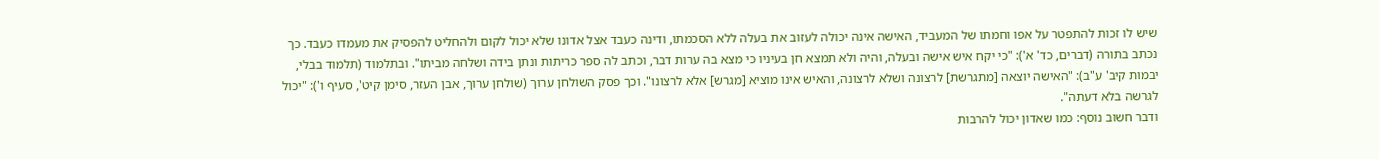שיש לו זכות להתפטר על אפו וחמתו של המעביד, האישה אינה יכולה לעזוב את בעלה ללא הסכמתו, ודינה כעבד אצל אדונו שלא יכול לקום ולהחליט להפסיק את מעמדו כעבד. כך נכתב בתורה (דברים, כד' א'): "כי יקח איש אישה ובעלה, והיה ולא תמצא חן בעיניו כי מצא בה ערות דבר, וכתב לה ספר כריתות ונתן בידה ושלחה מביתו". ובתלמוד (תלמוד בבלי, יבמות קיב' ע"ב): "האישה יוצאה [מתגרשת] לרצונה ושלא לרצונה, והאיש אינו מוציא [מגרש] אלא לרצונו". וכך פסק השולחן ערוך (שולחן ערוך, אבן העזר, סימן קיט', סעיף ו'): "יכול לגרשה בלא דעתה".
ודבר חשוב נוסף: כמו שאדון יכול להרבות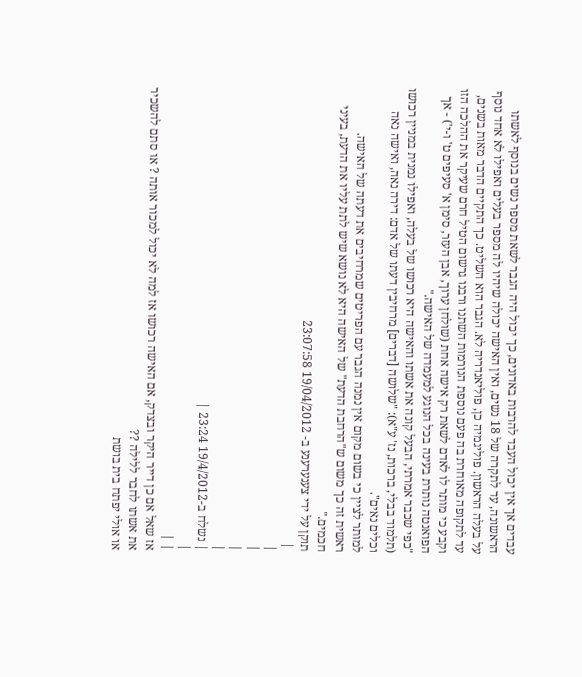עבדים אך אין יכול העבד להרבות באדונים, כך יכול היה הגבר לשאת מספר נשים בנוסף לאשתו הראשונה, עד לתקרה של 18 נשים, ואין האישה יכולה שיהיו לה מספר בעלים ואפילו לא אחד נוסף על בעלה הראשון. פוליגמיה כן, פוליאנדריה לא. הגבר הוא השליט. כך התקיים הדבר מאות בשנים, עד לתקופה מאוחרת בה פעם נוספת הנורמות השתנו ורבנו גרשום הטיל חרם שעיקר את ההלכה הזו וקבע כי מותר לו לאדם לשאת רק אישה אחת (שולחן ערוך, אבן העזר, סימן א' סעיפים ט' ו-י') - אך הפואנטה נותרת בעינה בכל הנוגע למעמדה של האישה."
"כפי שכבר אמרתי, הבעל קונה את אשתו והאישה היא רכושו של בעלה, ואפילו נמנית במניין רכושו (תלמוד בבלי, ברכות, נז' ע"א): "שלושה [דברים] מרחיבין דעתו של אדם: דירה נאה, ואישה נאה וכלים נאים".
למותר לציין כי בשום מקום אין נמנה הגבר עם הפריטים שמרחיבים את דעתה של האישה.
ראשית זה כך משום ש"הרחבת הדעת" של האישה היא לא נושא שיש לתת עליו את הדעת, בעיני חכמים."
תוקן על ידי צענערענע ב- 19/04/2012 23:07:58
 |
|
|
|
|
| נשלח ב-19/4/2012 23:24 |
|
| |
אז שאל אם כן דייר היקר ובצדק, אם האישה רכושו אז למה לא יכול למכור אותה ? או סתם להשכיר את אשתו לחבר ללילה ??
או אולי יפתח בית בושת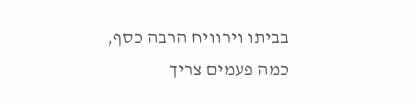בביתו וירוויח הרבה כסף,
כמה פעמים צריך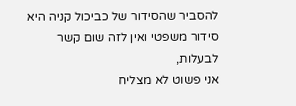להסביר שהסידור של כביכול קניה היא סידור משפטי ואין לזה שום קשר לבעלות,
אני פשוט לא מצליח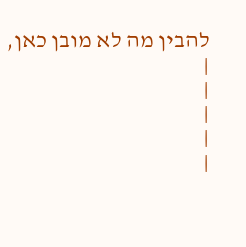להבין מה לא מובן כאן,
|
|
|
|
|